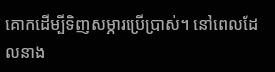គោកដើម្បីទិញសម្ភារប្រើប្រាស់។ នៅពេលដែលនាង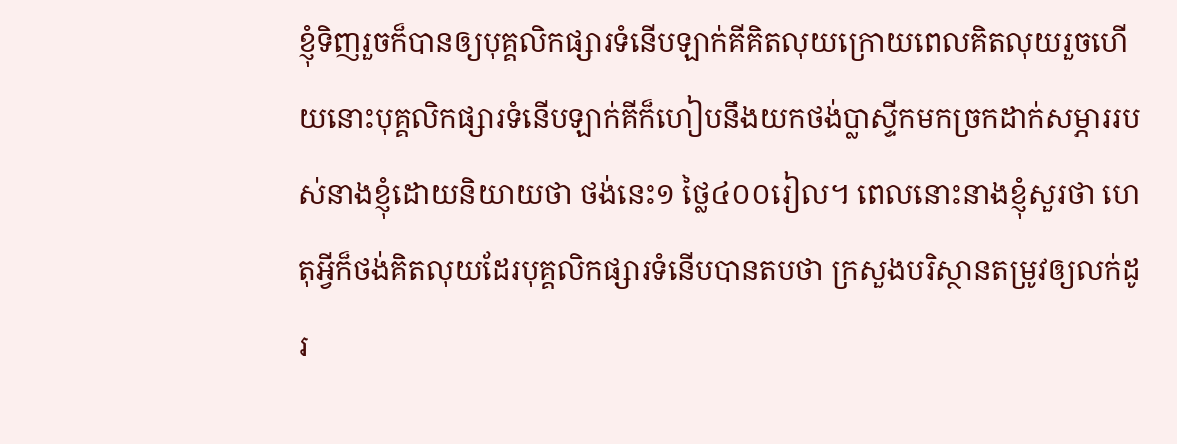ខ្ញុំទិញរួចក៏បានឲ្យបុគ្គលិកផ្សារទំនើបឡាក់គីគិតលុយក្រោយពេលគិតលុយរួចហើយនោះបុគ្គលិកផ្សារទំនើបឡាក់គីក៏ហៀបនឹងយកថង់ប្លាស្ទីកមកច្រកដាក់សម្ភាររបស់នាងខ្ញុំដោយនិយាយថា ថង់នេះ១ ថ្លៃ៤០០រៀល។ ពេលនោះនាងខ្ញុំសួរថា ហេតុអ្វីក៏ថង់គិតលុយដែរបុគ្គលិកផ្សារទំនើបបានតបថា ក្រសួងបរិស្ថានតម្រូវឲ្យលក់ដូរ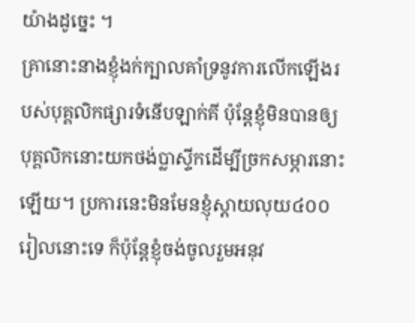យ៉ាងដូច្នេះ ។
គ្រានោះនាងខ្ញុំងក់ក្បាលគាំទ្រនូវការលើកឡើងរបស់បុគ្គលិកផ្សារទំនើបឡាក់គី ប៉ុន្តែខ្ញុំមិនបានឲ្យបុគ្គលិកនោះយកថង់ប្លាស្ទីកដើម្បីច្រកសម្ភារនោះឡើយ។ ប្រការនេះមិនមែនខ្ញុំស្តាយលុយ៤០០រៀលនោះទេ ក៏ប៉ុន្តែខ្ញុំចង់ចូលរួមអនុវ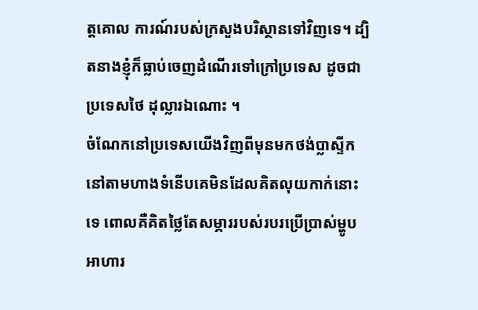ត្តគោល ការណ៍របស់ក្រសួងបរិស្ថានទៅវិញទេ។ ដ្បិតនាងខ្ញុំក៏ធ្លាប់ចេញដំណើរទៅក្រៅប្រទេស ដូចជាប្រទេសថៃ ដុល្លារឯណោះ ។
ចំណែកនៅប្រទេសយើងវិញពីមុនមកថង់ប្លាស្ទីកនៅតាមហាងទំនើបគេមិនដែលគិតលុយកាក់នោះទេ ពោលគឺគិតថ្លៃតែសម្ភាររបស់របរប្រើប្រាស់ម្ហូបអាហារ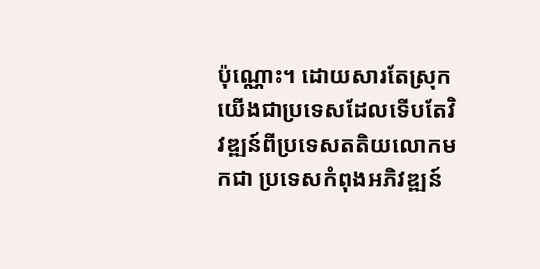ប៉ុណ្ណោះ។ ដោយសារតែស្រុកយើងជាប្រទេសដែលទើបតែវិវឌ្ឍន៍ពីប្រទេសតតិយលោកមកជា ប្រទេសកំពុងអភិវឌ្ឍន៍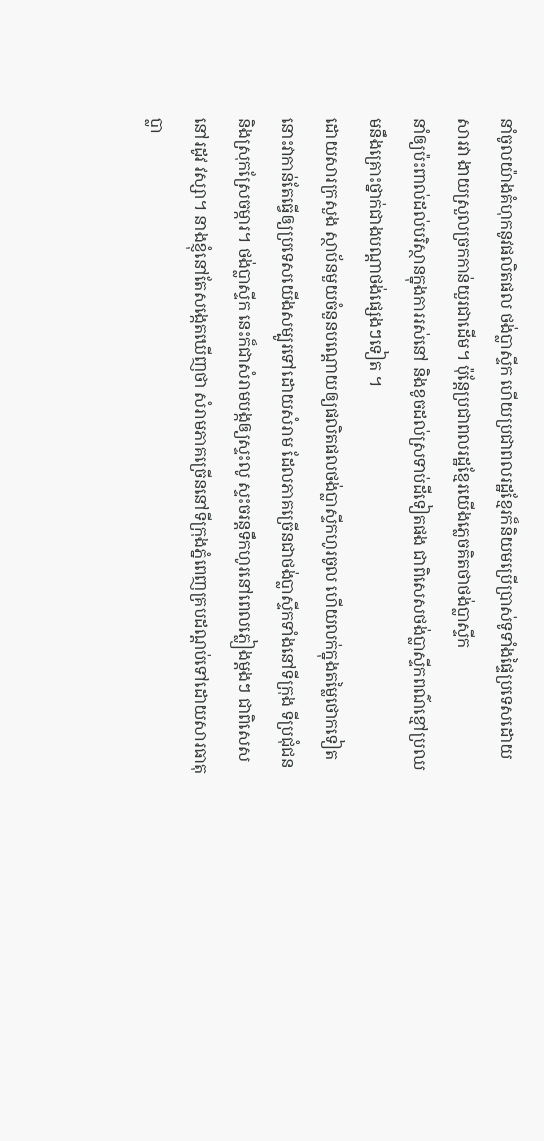នាំចូលយ៉ាងគំហុកនូវផលិតផល ថង់ប្លាស្ទីក ហើយប្រជាពលរដ្ឋខ្មែរក៏និយមប្រើប្រាស់ទូទាំងផ្ទៃប្រទេសដោយសារវា ងាយស្រួលច្រកកាន់យួរជាដើម។ ប៉ុន្តែប្រជាពលរដ្ឋខ្មែរយើងភ្លេចគិតថាថង់ប្លាស្ទីក
នាំឲ្យប៉ះពាល់ដល់បរិស្ថានក្នុងការរស់នៅ និងខូចដល់ស្រទាប់ដីទៀតផង ជាពិសេសថង់ប្លាស្ទីកពណ៌ខ្មៅប្រឈមនឹងគ្រោះថ្នាក់ជាងបណ្តាថង់ផ្សេងៗទៀត ។
ដោយសារក្រសួង ស្ថាប័នមួយចំនួនបណ្តោយឲ្យផលិតផលថង់ប្លាស្ទីកហូរចូល ហើយលក់ក្នុងតម្លៃថោកទៀតនោះវាកាន់តែធ្វើឲ្យប្រទេសយើងសម្បូរទៅដោយសំរាម ដែលភាគច្រើនជាថង់ប្លាស្ទីកទាំងនៅទីក្រុង ទីប្រជុំជន និងស្រុកស្រែចម្ការ។ ថង់ប្លាស្ទីក នេះក៏ជាសំរាមបង្កឲ្យស្ទះលូ ស្ទះចរន្តទឹកហូរនៅពេលភ្លៀងម្តងៗ ជាពិសេសនៅរដូវ វស្សា។ នាងខ្ញុំនៅតែសង្កេតឃើញថា សំរាមភាគច្រើននៅទីក្រុងភ្នំពេញគ្របដណ្តប់ទៅដោយសារធាតុប្លា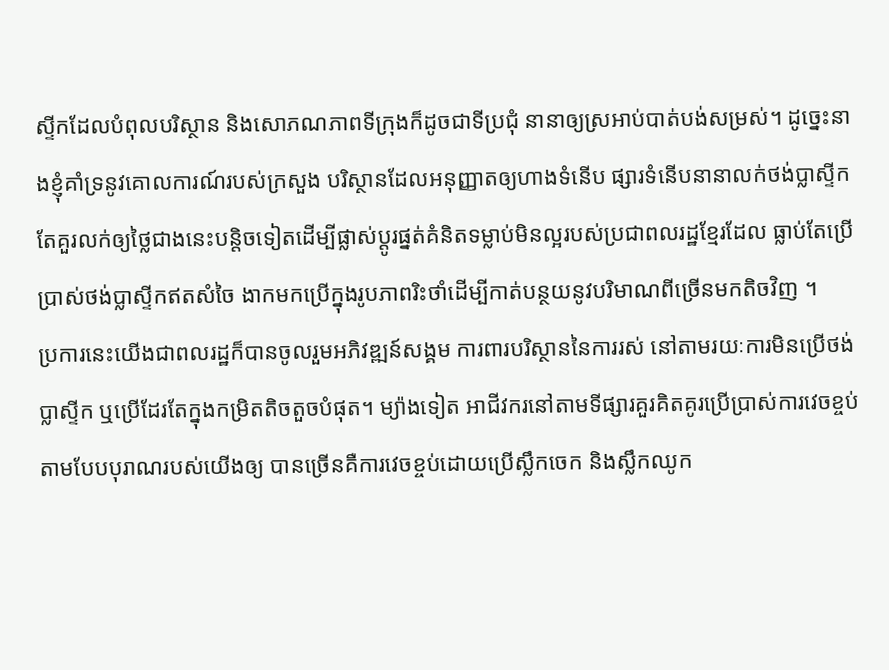ស្ទីកដែលបំពុលបរិស្ថាន និងសោភណភាពទីក្រុងក៏ដូចជាទីប្រជុំ នានាឲ្យស្រអាប់បាត់បង់សម្រស់។ ដូច្នេះនាងខ្ញុំគាំទ្រនូវគោលការណ៍របស់ក្រសួង បរិស្ថានដែលអនុញ្ញាតឲ្យហាងទំនើប ផ្សារទំនើបនានាលក់ថង់ប្លាស្ទីកតែគួរលក់ឲ្យថ្លៃជាងនេះបន្តិចទៀតដើម្បីផ្លាស់ប្តូរផ្នត់គំនិតទម្លាប់មិនល្អរបស់ប្រជាពលរដ្ឋខ្មែរដែល ធ្លាប់តែប្រើប្រាស់ថង់ប្លាស្ទីកឥតសំចៃ ងាកមកប្រើក្នុងរូបភាពរិះថាំដើម្បីកាត់បន្ថយនូវបរិមាណពីច្រើនមកតិចវិញ ។
ប្រការនេះយើងជាពលរដ្ឋក៏បានចូលរួមអភិវឌ្ឍន៍សង្គម ការពារបរិស្ថាននៃការរស់ នៅតាមរយៈការមិនប្រើថង់ប្លាស្ទីក ឬប្រើដែរតែក្នុងកម្រិតតិចតួចបំផុត។ ម្យ៉ាងទៀត អាជីវករនៅតាមទីផ្សារគួរគិតគូរប្រើប្រាស់ការវេចខ្ចប់តាមបែបបុរាណរបស់យើងឲ្យ បានច្រើនគឺការវេចខ្ចប់ដោយប្រើស្លឹកចេក និងស្លឹកឈូក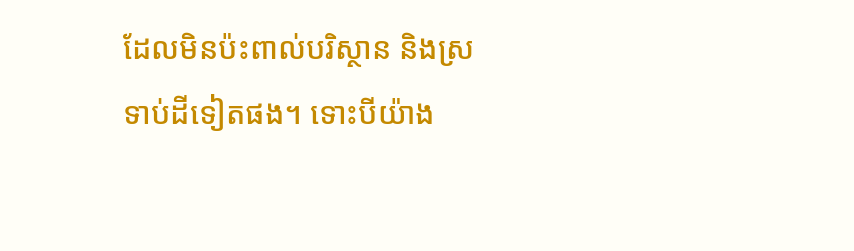ដែលមិនប៉ះពាល់បរិស្ថាន និងស្រទាប់ដីទៀតផង។ ទោះបីយ៉ាង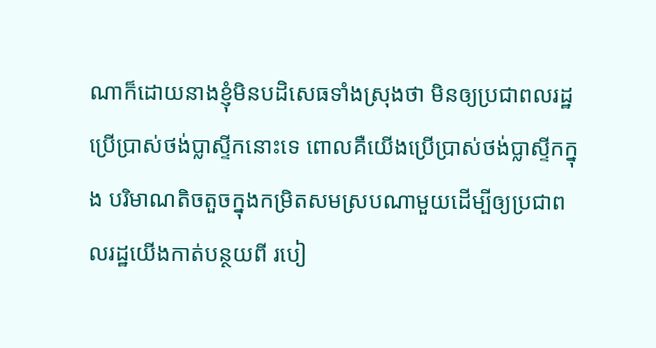ណាក៏ដោយនាងខ្ញុំមិនបដិសេធទាំងស្រុងថា មិនឲ្យប្រជាពលរដ្ឋប្រើប្រាស់ថង់ប្លាស្ទីកនោះទេ ពោលគឺយើងប្រើប្រាស់ថង់ប្លាស្ទីកក្នុង បរិមាណតិចតួចក្នុងកម្រិតសមស្របណាមួយដើម្បីឲ្យប្រជាពលរដ្ឋយើងកាត់បន្ថយពី របៀ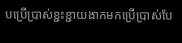បប្រើប្រាស់ខ្ជះខ្ជាយងាកមកប្រើប្រាស់បែ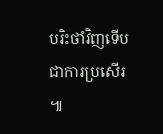បរិះថាំវិញទើបជាការប្រសើរ ៕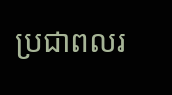ប្រជាពលរ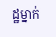ដ្ឋម្នាក់